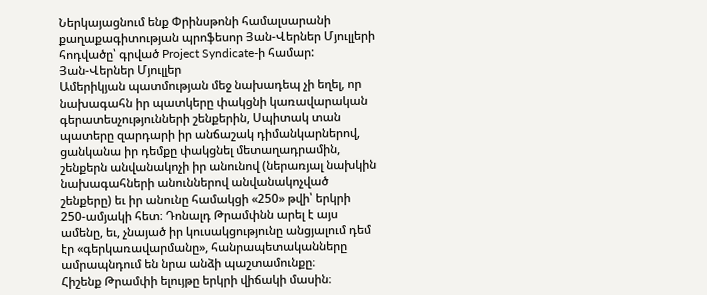Ներկայացնում ենք Փրինսթոնի համալսարանի քաղաքագիտության պրոֆեսոր Յան-Վերներ Մյուլլերի հոդվածը՝ գրված Project Syndicate-ի համար:
Յան-Վերներ Մյուլլեր
Ամերիկյան պատմության մեջ նախադեպ չի եղել, որ նախագահն իր պատկերը փակցնի կառավարական գերատեսչությունների շենքերին, Սպիտակ տան պատերը զարդարի իր անճաշակ դիմանկարներով, ցանկանա իր դեմքը փակցնել մետաղադրամին, շենքերն անվանակոչի իր անունով (ներառյալ նախկին նախագահների անուններով անվանակոչված շենքերը) եւ իր անունը համակցի «250» թվի՝ երկրի 250-ամյակի հետ։ Դոնալդ Թրամփնն արել է այս ամենը, եւ, չնայած իր կուսակցությունը անցյալում դեմ էր «գերկառավարմանը», հանրապետականները ամրապնդում են նրա անձի պաշտամունքը։
Հիշենք Թրամփի ելույթը երկրի վիճակի մասին։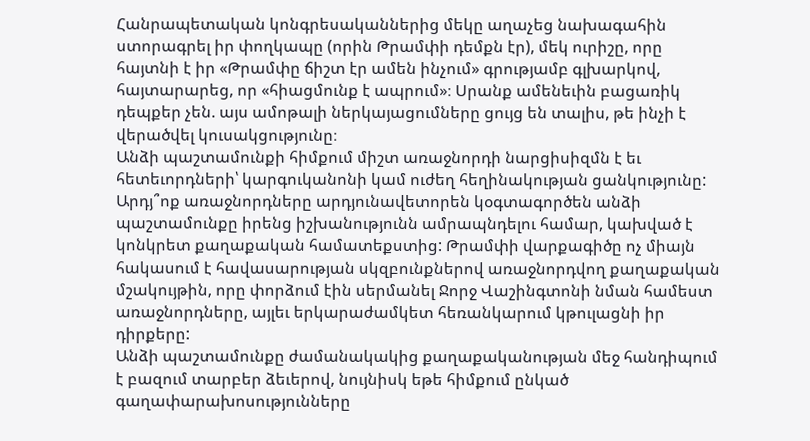Հանրապետական կոնգրեսականներից մեկը աղաչեց նախագահին ստորագրել իր փողկապը (որին Թրամփի դեմքն էր), մեկ ուրիշը, որը հայտնի է իր «Թրամփը ճիշտ էր ամեն ինչում» գրությամբ գլխարկով, հայտարարեց, որ «հիացմունք է ապրում»։ Սրանք ամենեւին բացառիկ դեպքեր չեն. այս ամոթալի ներկայացումները ցույց են տալիս, թե ինչի է վերածվել կուսակցությունը։
Անձի պաշտամունքի հիմքում միշտ առաջնորդի նարցիսիզմն է եւ հետեւորդների՝ կարգուկանոնի կամ ուժեղ հեղինակության ցանկությունը: Արդյ՞ոք առաջնորդները արդյունավետորեն կօգտագործեն անձի պաշտամունքը իրենց իշխանությունն ամրապնդելու համար, կախված է կոնկրետ քաղաքական համատեքստից: Թրամփի վարքագիծը ոչ միայն հակասում է հավասարության սկզբունքներով առաջնորդվող քաղաքական մշակույթին, որը փորձում էին սերմանել Ջորջ Վաշինգտոնի նման համեստ առաջնորդները, այլեւ երկարաժամկետ հեռանկարում կթուլացնի իր դիրքերը:
Անձի պաշտամունքը ժամանակակից քաղաքականության մեջ հանդիպում է բազում տարբեր ձեւերով, նույնիսկ եթե հիմքում ընկած գաղափարախոսությունները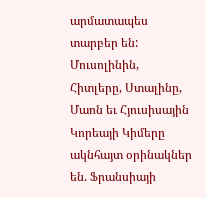արմատապես տարբեր են: Մուսոլինին, Հիտլերը, Ստալինը, Մաոն եւ Հյուսիսային Կորեայի Կիմերը ակնհայտ օրինակներ են. Ֆրանսիայի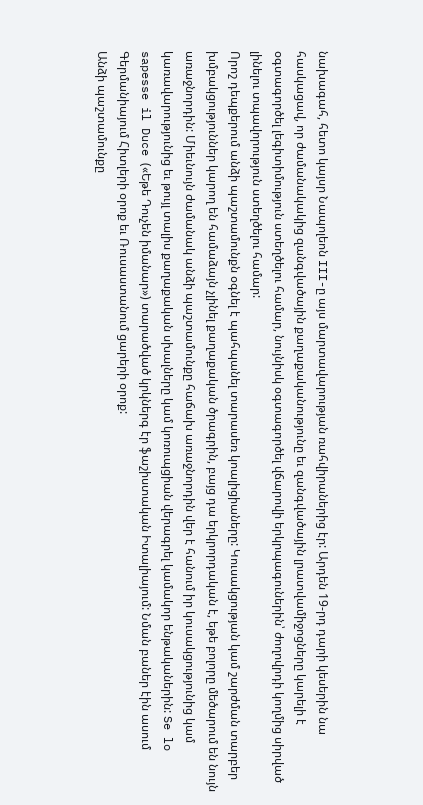նախագահ, հետո կայսր Նապոլեոն III-ը այս մարտավարության ռահվիրաներից էր: Արդեն 19-րդ դարի կեսերին նա հասկացավ, որ ժամանակակից զանգվածային քաղաքականությունը եւ զանգվածային լրատվամիջոցները կարելի է օգտագործել լեգիտիմություն ստեղծելու համար, նույնիսկ օգտագործել վճարովի երկրպագուներին՝ ժողովրդի կողմից սիրված լինելու տպավորություն ստեղծելու համար:
Որոշ դեպքերում անձի պաշտամունքն օգնել է պահպանել տարասեռ կոալիցիաները: Կուսակցության կամ շարժման տարբեր խմբակցություններ կարող են համաձայն չլինել քաղաքական ծրագրին, բայց դա երկրորդական է, եթե բոլորը մեծարում են նույն առաջնորդին: Միեւնույն ժամանակ անձի պաշտամունքը հաճախ առաջնորդին վեր է հանում իր կուսակցությունից կամ կառավարությունից եւ թույլ տալիս քաղաքական սխալները կամ կոռուպցիան վերագրել կամակոր ենթականերին: Se lo sapesse il Duce («Եթե Դուչեն իմանար») տարածված կրկներգ էր ֆաշիստական Իտալիայում: Նման բաներ էին ասում Գերմանիայում Հիտլերի օրոք եւ Ռուսաստանում ցարերի օրոք:
Անձի պաշտամունքը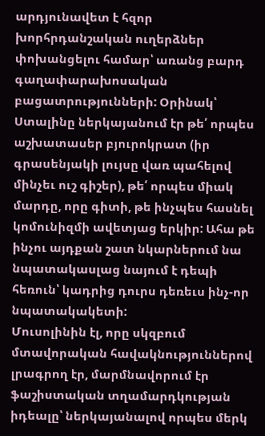արդյունավետ է հզոր խորհրդանշական ուղերձներ փոխանցելու համար՝ առանց բարդ գաղափարախոսական բացատրությունների: Օրինակ՝ Ստալինը ներկայանում էր թե՛ որպես աշխատասեր բյուրոկրատ (իր գրասենյակի լույսը վառ պահելով մինչեւ ուշ գիշեր), թե՛ որպես միակ մարդը, որը գիտի, թե ինչպես հասնել կոմունիզմի ավետյաց երկիր: Ահա թե ինչու այդքան շատ նկարներում նա նպատակասլաց նայում է դեպի հեռուն՝ կադրից դուրս դեռեւս ինչ-որ նպատակակետի:
Մուսոլինին էլ, որը սկզբում մտավորական հավակնություններով լրագրող էր, մարմնավորում էր ֆաշիստական տղամարդկության իդեալը՝ ներկայանալով որպես մերկ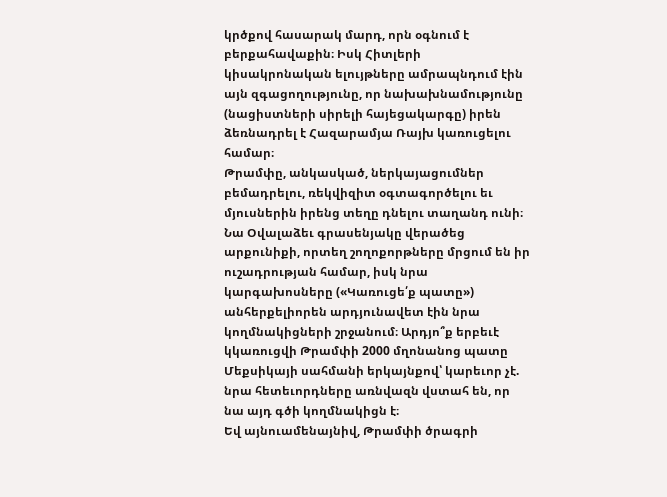կրծքով հասարակ մարդ, որն օգնում է բերքահավաքին։ Իսկ Հիտլերի կիսակրոնական ելույթները ամրապնդում էին այն զգացողությունը, որ նախախնամությունը (նացիստների սիրելի հայեցակարգը) իրեն ձեռնադրել է Հազարամյա Ռայխ կառուցելու համար։
Թրամփը, անկասկած, ներկայացումներ բեմադրելու, ռեկվիզիտ օգտագործելու եւ մյուսներին իրենց տեղը դնելու տաղանդ ունի։ Նա Օվալաձեւ գրասենյակը վերածեց արքունիքի, որտեղ շողոքորթները մրցում են իր ուշադրության համար, իսկ նրա կարգախոսները («Կառուցե՛ք պատը») անհերքելիորեն արդյունավետ էին նրա կողմնակիցների շրջանում։ Արդյո՞ք երբեւէ կկառուցվի Թրամփի 2000 մղոնանոց պատը Մեքսիկայի սահմանի երկայնքով՝ կարեւոր չէ. նրա հետեւորդները առնվազն վստահ են, որ նա այդ գծի կողմնակիցն է։
Եվ այնուամենայնիվ, Թրամփի ծրագրի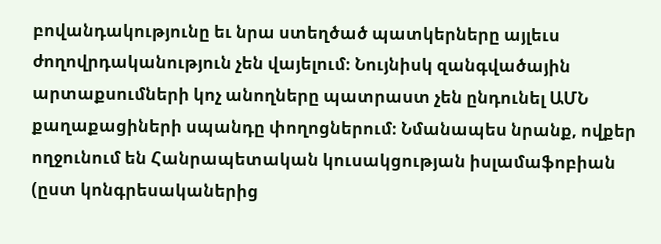բովանդակությունը եւ նրա ստեղծած պատկերները այլեւս ժողովրդականություն չեն վայելում։ Նույնիսկ զանգվածային արտաքսումների կոչ անողները պատրաստ չեն ընդունել ԱՄՆ քաղաքացիների սպանդը փողոցներում։ Նմանապես նրանք, ովքեր ողջունում են Հանրապետական կուսակցության իսլամաֆոբիան (ըստ կոնգրեսականերից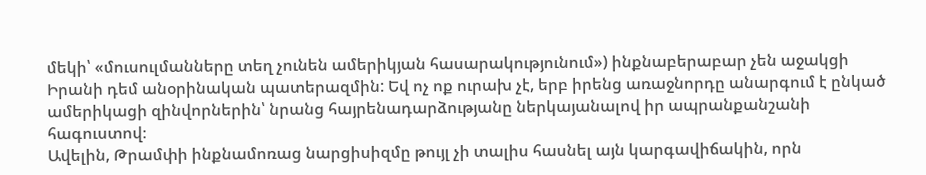մեկի՝ «մուսուլմանները տեղ չունեն ամերիկյան հասարակությունում») ինքնաբերաբար չեն աջակցի Իրանի դեմ անօրինական պատերազմին: Եվ ոչ ոք ուրախ չէ, երբ իրենց առաջնորդը անարգում է ընկած ամերիկացի զինվորներին՝ նրանց հայրենադարձությանը ներկայանալով իր ապրանքանշանի հագուստով։
Ավելին, Թրամփի ինքնամոռաց նարցիսիզմը թույլ չի տալիս հասնել այն կարգավիճակին, որն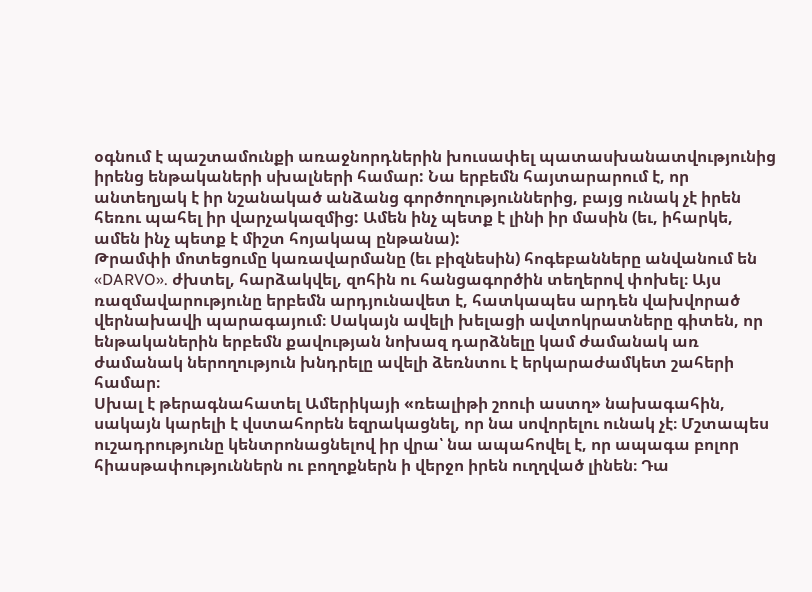օգնում է պաշտամունքի առաջնորդներին խուսափել պատասխանատվությունից իրենց ենթակաների սխալների համար: Նա երբեմն հայտարարում է, որ անտեղյակ է իր նշանակած անձանց գործողություններից, բայց ունակ չէ իրեն հեռու պահել իր վարչակազմից: Ամեն ինչ պետք է լինի իր մասին (եւ, իհարկե, ամեն ինչ պետք է միշտ հոյակապ ընթանա):
Թրամփի մոտեցումը կառավարմանը (եւ բիզնեսին) հոգեբանները անվանում են «DARVO». ժխտել, հարձակվել, զոհին ու հանցագործին տեղերով փոխել։ Այս ռազմավարությունը երբեմն արդյունավետ է, հատկապես արդեն վախվորած վերնախավի պարագայում։ Սակայն ավելի խելացի ավտոկրատները գիտեն, որ ենթականերին երբեմն քավության նոխազ դարձնելը կամ ժամանակ առ ժամանակ ներողություն խնդրելը ավելի ձեռնտու է երկարաժամկետ շահերի համար։
Սխալ է թերագնահատել Ամերիկայի «ռեալիթի շոուի աստղ» նախագահին, սակայն կարելի է վստահորեն եզրակացնել, որ նա սովորելու ունակ չէ։ Մշտապես ուշադրությունը կենտրոնացնելով իր վրա՝ նա ապահովել է, որ ապագա բոլոր հիասթափություններն ու բողոքներն ի վերջո իրեն ուղղված լինեն։ Դա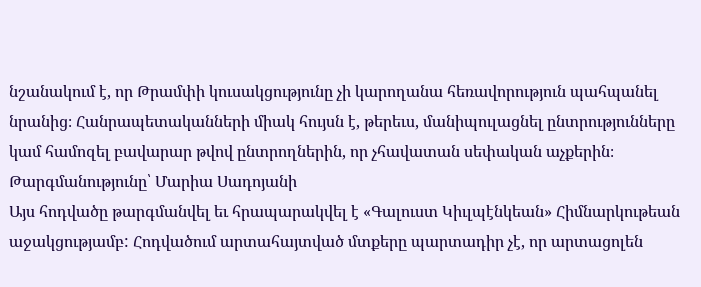նշանակում է, որ Թրամփի կուսակցությունը չի կարողանա հեռավորություն պահպանել նրանից։ Հանրապետականների միակ հույսն է, թերեւս, մանիպուլացնել ընտրությունները կամ համոզել բավարար թվով ընտրողներին, որ չհավատան սեփական աչքերին։
Թարգմանությունը՝ Մարիա Սադոյանի
Այս հոդվածը թարգմանվել եւ հրապարակվել է «Գալուստ Կիւլպէնկեան» Հիմնարկութեան աջակցությամբ: Հոդվածում արտահայտված մտքերը պարտադիր չէ, որ արտացոլեն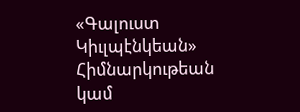«Գալուստ Կիւլպէնկեան» Հիմնարկութեան կամ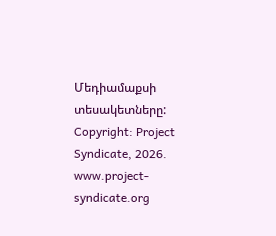Մեդիամաքսի տեսակետները:
Copyright: Project Syndicate, 2026.
www.project-syndicate.org